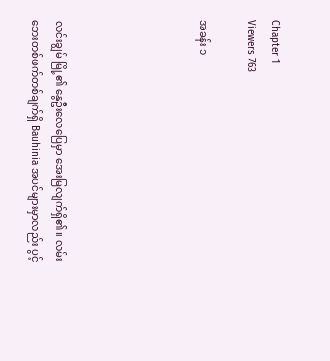Chapter 1
Viewers 763

အခန်း ၁





လင်းချွမ် မြို့၏ နွေဦးလေပြေမှာ အေးမြလျက်ရှိ၏။ လမ်းဘေးတစ်ဖက်တစ်ချက်ရှိ Bauhinia အပင်များမှာလည်း ပွင့်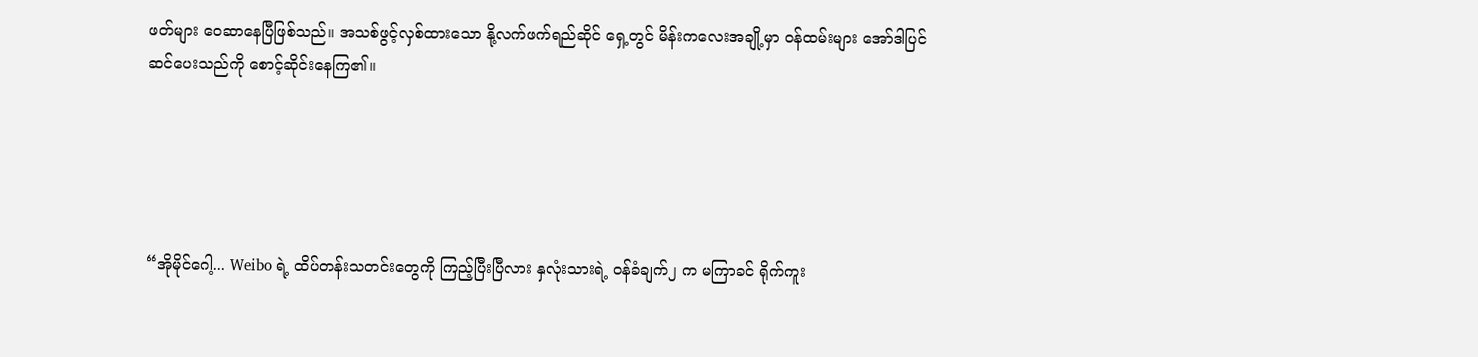ဖတ်များ ဝေဆာနေပြီဖြစ်သည်။ အသစ်ဖွင့်လှစ်ထားသော နို့လက်ဖက်ရည်ဆိုင် ရှေ့တွင် မိန်းကလေးအချို့မှာ ဝန်ထမ်းများ အော်ဒါပြင်ဆင်ပေးသည်ကို စောင့်ဆိုင်းနေကြ၏။





“အိုမိုင်ဂေါ့... Weibo ရဲ့ ထိပ်တန်းသတင်းတွေကို ကြည့်ပြီးပြီလား နှလုံးသားရဲ့ ဝန်ခံချက်၂ က မကြာခင် ရိုက်ကူး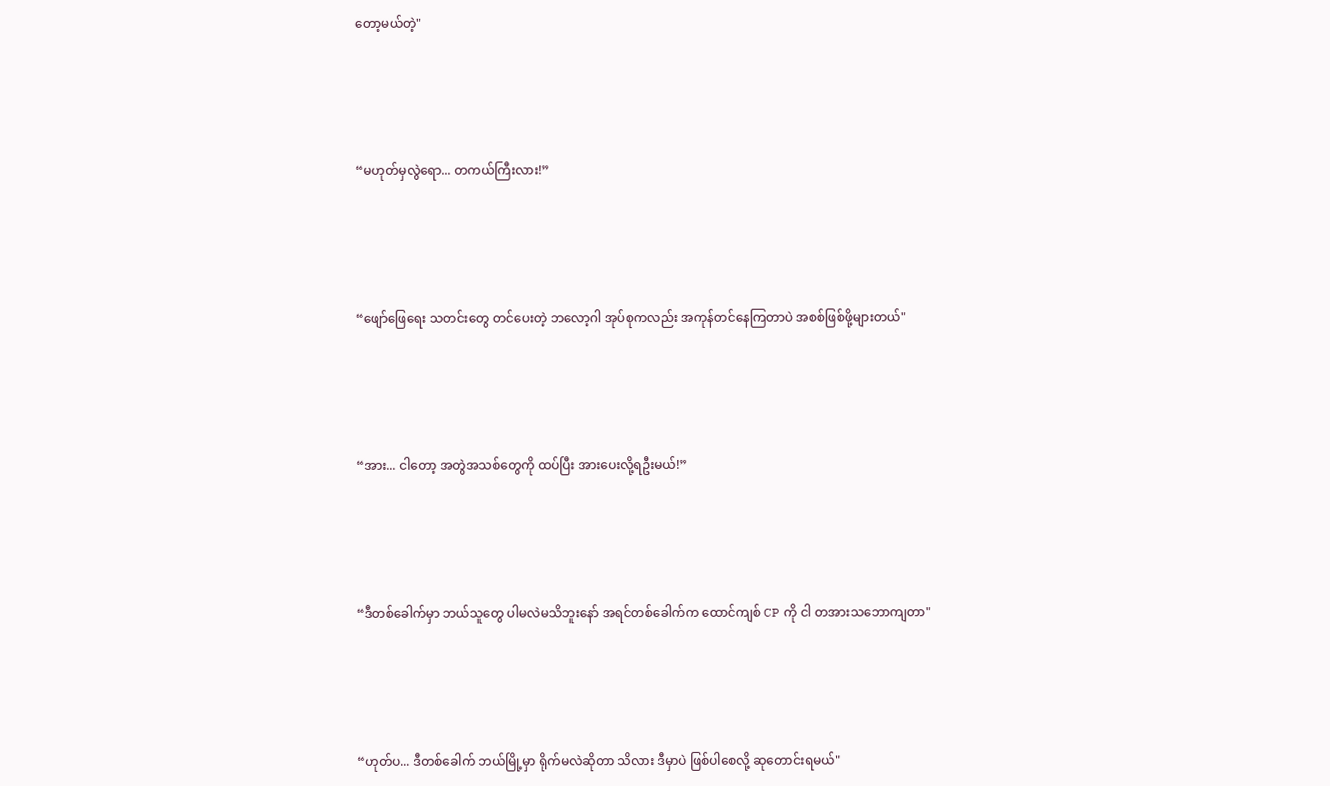တော့မယ်တဲ့"





“မဟုတ်မှလွဲရော... တကယ်ကြီးလား!”





“ဖျော်ဖြေရေး သတင်းတွေ တင်ပေးတဲ့ ဘလော့ဂါ အုပ်စုကလည်း အကုန်တင်နေကြတာပဲ အစစ်ဖြစ်ဖို့များတယ်"





“အား... ငါတော့ အတွဲအသစ်တွေကို ထပ်ပြီး အားပေးလို့ရဦးမယ်!”





“ဒီတစ်ခေါက်မှာ ဘယ်သူတွေ ပါမလဲမသိဘူးနော် အရင်တစ်ခေါက်က ထောင်ကျစ် CP ကို ငါ တအားသဘောကျတာ"





“ဟုတ်ပ... ဒီတစ်ခေါက် ဘယ်မြို့မှာ ရိုက်မလဲဆိုတာ သိလား ဒီမှာပဲ ဖြစ်ပါစေလို့ ဆုတောင်းရမယ်"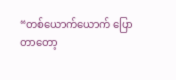“တစ်ယောက်ယောက် ပြောတာတော့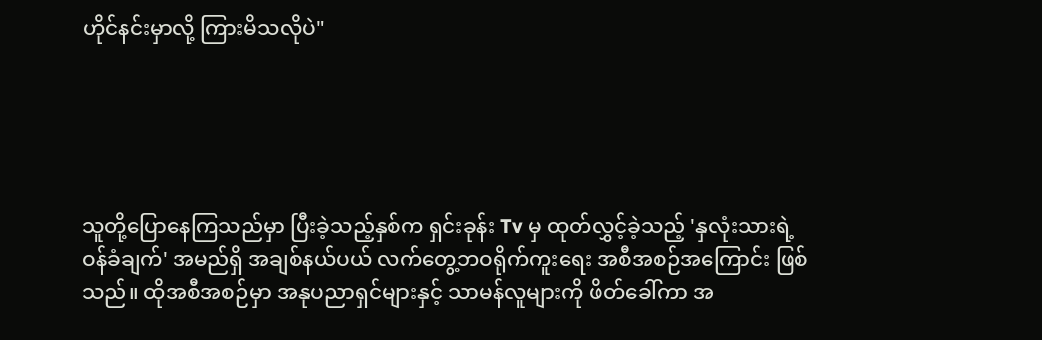ဟိုင်နင်းမှာလို့ ကြားမိသလိုပဲ"





သူတို့ပြောနေကြသည်မှာ ပြီးခဲ့သည့်နှစ်က ရှင်းခုန်း Tv မှ ထုတ်လွှင့်ခဲ့သည့် 'နှလုံးသားရဲ့ ဝန်ခံချက်' အမည်ရှိ အချစ်နယ်ပယ် လက်တွေ့ဘဝရိုက်ကူးရေး အစီအစဉ်အကြောင်း ဖြစ်သည်။ ထိုအစီအစဉ်မှာ အနုပညာရှင်များနှင့် သာမန်လူများကို ဖိတ်ခေါ်ကာ အ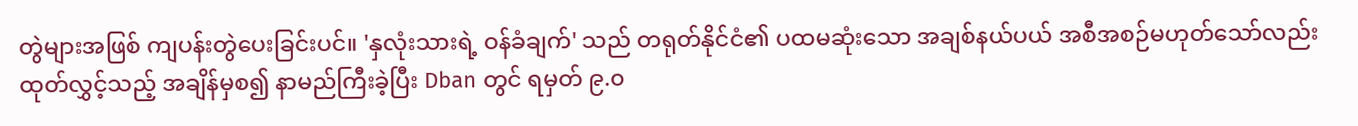တွဲများအဖြစ် ကျပန်းတွဲပေးခြင်းပင်။ 'နှလုံးသားရဲ့ ဝန်ခံချက်' သည် တရုတ်နိုင်ငံ၏ ပထမဆုံးသော အချစ်နယ်ပယ် အစီအစဉ်မဟုတ်သော်လည်း ထုတ်လွှင့်သည့် အချိန်မှစ၍ နာမည်ကြီးခဲ့ပြီး Dban တွင် ရမှတ် ၉.၀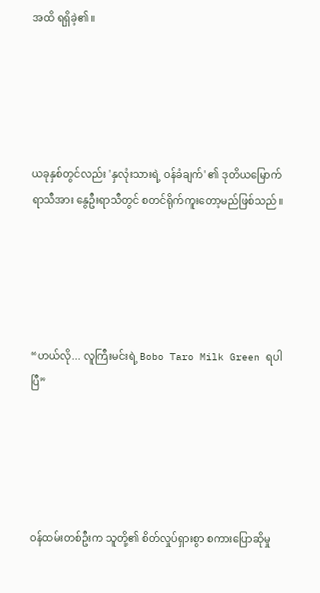အထိ ရရှိခဲ့၏။





ယခုနှစ်တွင်လည်း 'နှလုံးသားရဲ့ ဝန်ခံချက်' ၏ ဒုတိယမြောက် ရာသီအား နွေဦးရာသီတွင် စတင်ရိုက်ကူးတော့မည်ဖြစ်သည်။





“ဟယ်လို... လူကြီးမင်းရဲ့ Bobo Taro Milk Green ရပါပြီ”





ဝန်ထမ်းတစ်ဦးက သူတို့၏ စိတ်လှုပ်ရှားစွာ စကားပြောဆိုမှု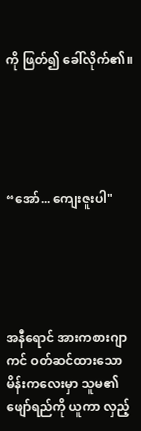ကို ဖြတ်၍ ခေါ်လိုက်၏။





“အော်... ကျေးဇူးပါ"





အနီရောင် အားကစားဂျာကင် ဝတ်ဆင်ထားသော မိန်းကလေးမှာ သူမ၏ ဖျော်ရည်ကို ယူကာ လှည့်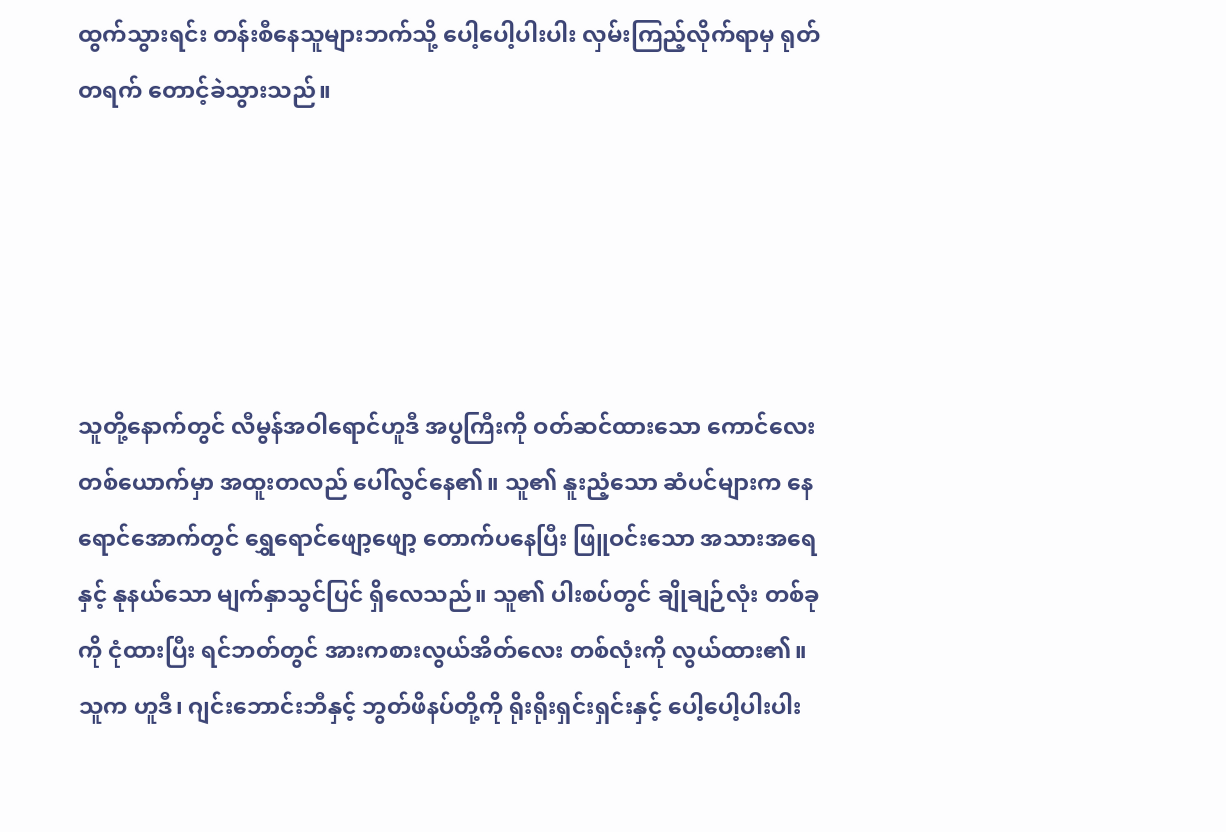ထွက်သွားရင်း တန်းစီနေသူများဘက်သို့ ပေါ့ပေါ့ပါးပါး လှမ်းကြည့်လိုက်ရာမှ ရုတ်တရက် တောင့်ခဲသွားသည်။





သူတို့နောက်တွင် လီမွန်အဝါရောင်ဟူဒီ အပွကြီးကို ဝတ်ဆင်ထားသော ကောင်လေးတစ်ယောက်မှာ အထူးတလည် ပေါ်လွင်နေ၏။ သူ၏ နူးညံ့သော ဆံပင်များက နေရောင်အောက်တွင် ရွှေရောင်ဖျော့ဖျော့ တောက်ပနေပြီး ဖြူဝင်းသော အသားအရေနှင့် နုနယ်သော မျက်နှာသွင်ပြင် ရှိလေသည်။ သူ၏ ပါးစပ်တွင် ချိုချဉ်လုံး တစ်ခုကို ငုံထားပြီး ရင်ဘတ်တွင် အားကစားလွယ်အိတ်လေး တစ်လုံးကို လွယ်ထား၏။ သူက ဟူဒီ၊ ဂျင်းဘောင်းဘီနှင့် ဘွတ်ဖိနပ်တို့ကို ရိုးရိုးရှင်းရှင်းနှင့် ပေါ့ပေါ့ပါးပါး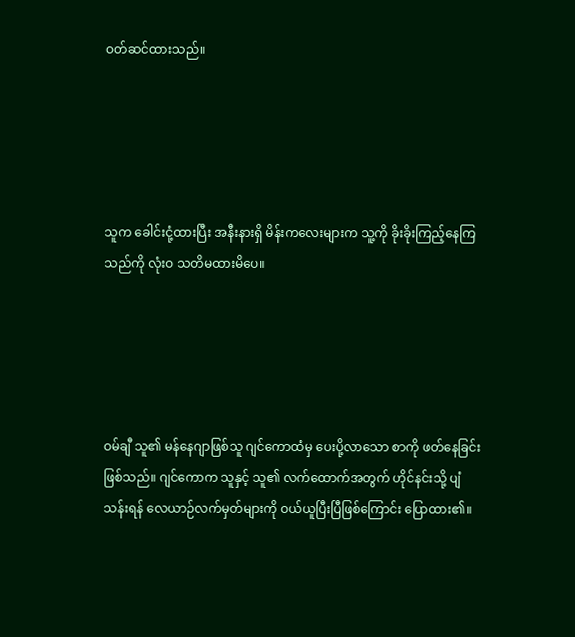ဝတ်ဆင်ထားသည်။





သူက ခေါင်းငုံ့ထားပြီး အနီးနားရှိ မိန်းကလေးများက သူ့ကို ခိုးခိုးကြည့်နေကြသည်ကို လုံးဝ သတိမထားမိပေ။





ဝမ်ချီ သူ၏ မန်နေဂျာဖြစ်သူ ဂျင်ကောထံမှ ပေးပို့လာသော စာကို ဖတ်နေခြင်းဖြစ်သည်။ ဂျင်ကောက သူနှင့် သူ၏ လက်ထောက်အတွက် ဟိုင်နင်းသို့ ပျံသန်းရန် လေယာဉ်လက်မှတ်များကို ဝယ်ယူပြီးပြီဖြစ်ကြောင်း ပြောထား၏။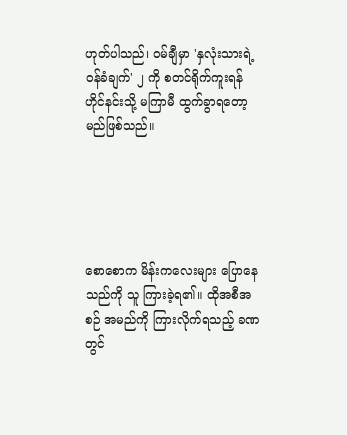ဟုတ်ပါသည်၊ ဝမ်ချီမှာ 'နှလုံးသားရဲ့ ဝန်ခံချက်' ၂ ကို စတင်ရိုက်ကူးရန် ဟိုင်နင်းသို့ မကြာမီ ထွက်ခွာရတော့မည်ဖြစ်သည်။





စောစောက မိန်းကလေးများ ပြောနေသည်ကို သူ ကြားခဲ့ရ၏။ ထိုအစီအစဉ် အမည်ကို ကြားလိုက်ရသည့် ခဏတွင်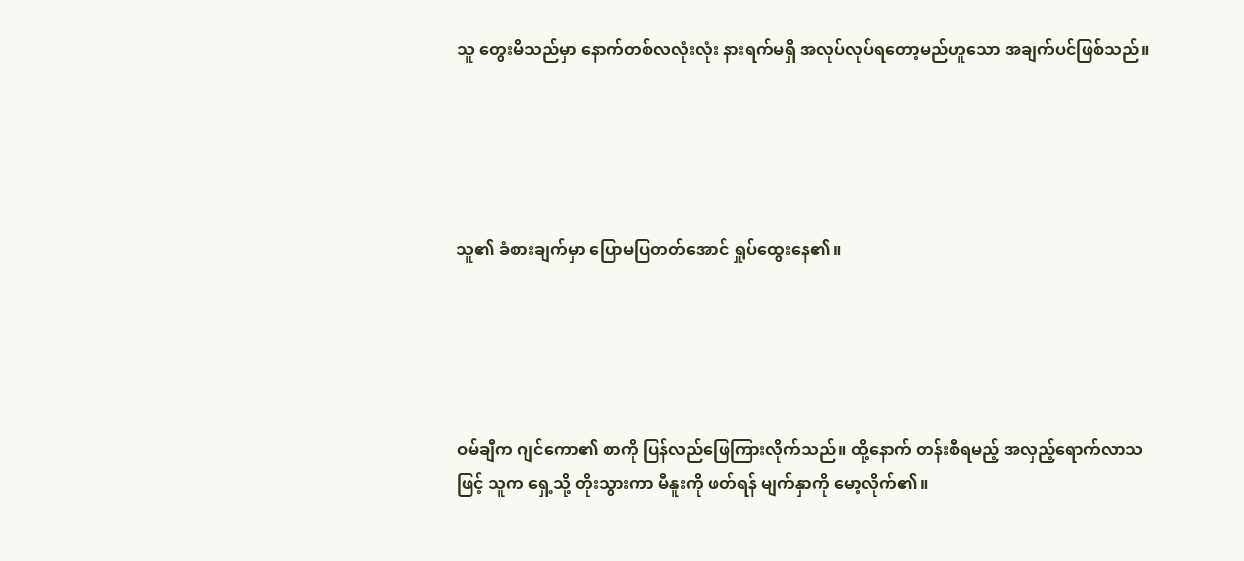သူ တွေးမိသည်မှာ နောက်တစ်လလုံးလုံး နားရက်မရှိ အလုပ်လုပ်ရတော့မည်ဟူသော အချက်ပင်ဖြစ်သည်။





သူ၏ ခံစားချက်မှာ ပြောမပြတတ်အောင် ရှုပ်ထွေးနေ၏။





ဝမ်ချီက ဂျင်ကော၏ စာကို ပြန်လည်ဖြေကြားလိုက်သည်။ ထို့နောက် တန်းစီရမည့် အလှည့်ရောက်လာသဖြင့် သူက ရှေ့သို့ တိုးသွားကာ မီနူးကို ဖတ်ရန် မျက်နှာကို မော့လိုက်၏။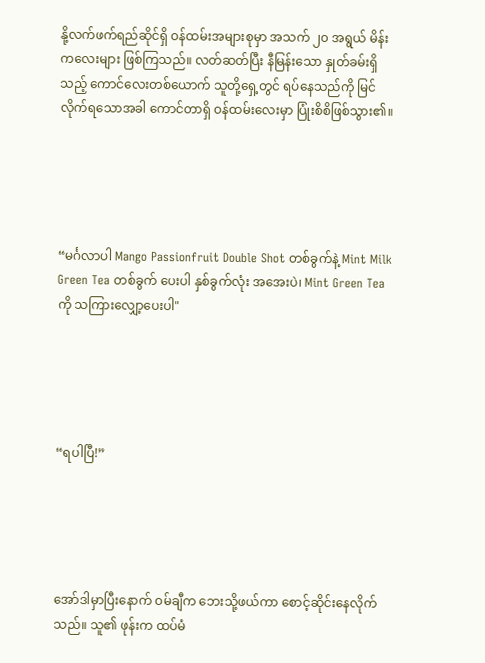နို့လက်ဖက်ရည်ဆိုင်ရှိ ဝန်ထမ်းအများစုမှာ အသက် ၂၀ အရွယ် မိန်းကလေးများ ဖြစ်ကြသည်။ လတ်ဆတ်ပြီး နီမြန်းသော နှုတ်ခမ်းရှိသည့် ကောင်လေးတစ်ယောက် သူတို့ရှေ့တွင် ရပ်နေသည်ကို မြင်လိုက်ရသောအခါ ကောင်တာရှိ ဝန်ထမ်းလေးမှာ ပြုံးစိစိဖြစ်သွား၏။





“မင်္ဂလာပါ Mango Passionfruit Double Shot တစ်ခွက်နဲ့ Mint Milk Green Tea တစ်ခွက် ပေးပါ နှစ်ခွက်လုံး အအေးပဲ၊ Mint Green Tea ကို သကြားလျှော့ပေးပါ"





“ရပါပြီ!”





အော်ဒါမှာပြီးနောက် ဝမ်ချီက ဘေးသို့ဖယ်ကာ စောင့်ဆိုင်းနေလိုက်သည်။ သူ၏ ဖုန်းက ထပ်မံ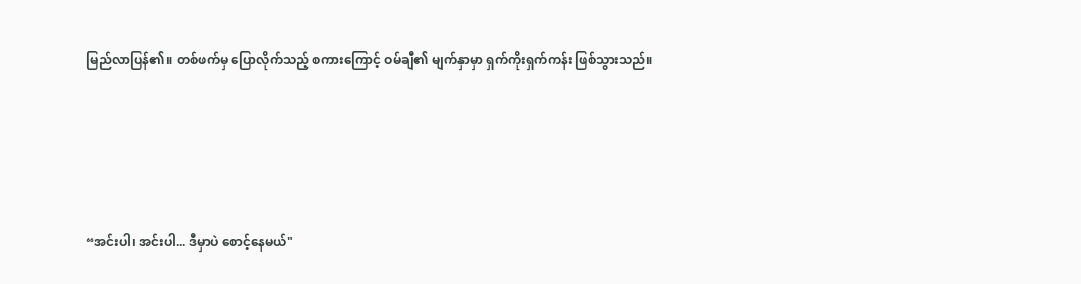မြည်လာပြန်၏။ တစ်ဖက်မှ ပြောလိုက်သည့် စကားကြောင့် ဝမ်ချီ၏ မျက်နှာမှာ ရှက်ကိုးရှက်ကန်း ဖြစ်သွားသည်။





“အင်းပါ၊ အင်းပါ... ဒီမှာပဲ စောင့်နေမယ်"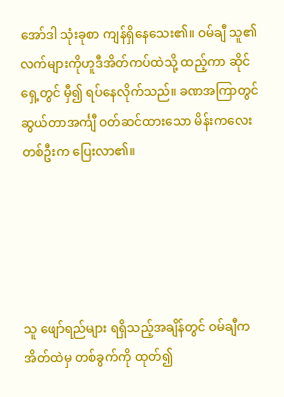အော်ဒါ သုံးခုစာ ကျန်ရှိနေသေး၏။ ဝမ်ချီ သူ၏ လက်များကိုဟူဒီအိတ်ကပ်ထဲသို့ ထည့်ကာ ဆိုင်ရှေ့တွင် မှီ၍ ရပ်နေလိုက်သည်။ ခဏအကြာတွင် ဆွယ်တာအင်္ကျီ ဝတ်ဆင်ထားသော မိန်းကလေးတစ်ဦးက ပြေးလာ၏။





သူ ဖျော်ရည်များ ရရှိသည့်အချိန်တွင် ဝမ်ချီက အိတ်ထဲမှ တစ်ခွက်ကို ထုတ်၍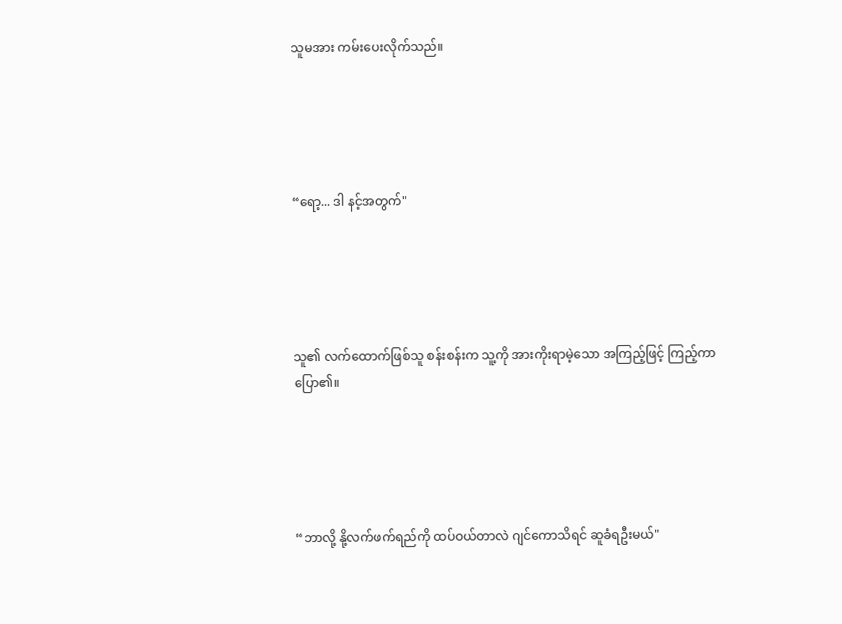သူမအား ကမ်းပေးလိုက်သည်။





“ရော့... ဒါ နင့်အတွက်"





သူ၏ လက်ထောက်ဖြစ်သူ စန်းစန်းက သူ့ကို အားကိုးရာမဲ့သော အကြည့်ဖြင့် ကြည့်ကာ ပြော၏။





“ဘာလို့ နို့လက်ဖက်ရည်ကို ထပ်ဝယ်တာလဲ ဂျင်ကောသိရင် ဆူခံရဦးမယ်"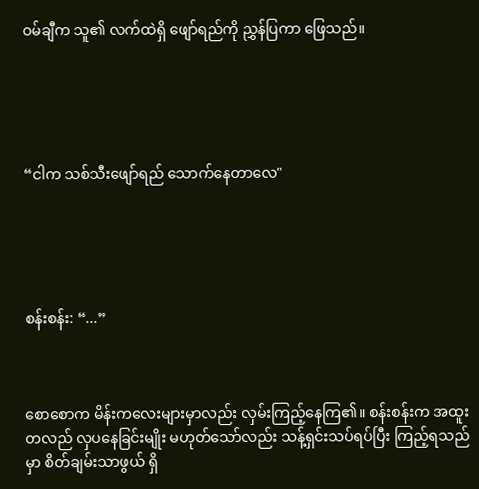ဝမ်ချီက သူ၏ လက်ထဲရှိ ဖျော်ရည်ကို ညွှန်ပြကာ ဖြေသည်။





“ငါက သစ်သီးဖျော်ရည် သောက်နေတာလေ"





စန်းစန်း: “...”



စောစောက မိန်းကလေးများမှာလည်း လှမ်းကြည့်နေကြ၏။ စန်းစန်းက အထူးတလည် လှပနေခြင်းမျိုး မဟုတ်သော်လည်း သန့်ရှင်းသပ်ရပ်ပြီး ကြည့်ရသည်မှာ စိတ်ချမ်းသာဖွယ် ရှိ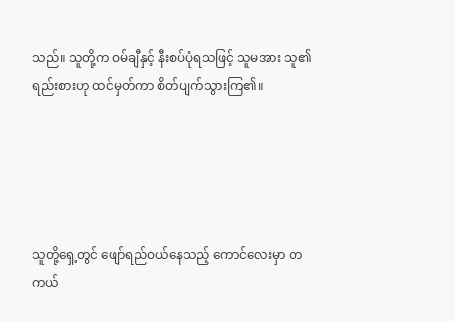သည်။ သူတို့က ဝမ်ချီနှင့် နီးစပ်ပုံရသဖြင့် သူမအား သူ၏ ရည်းစားဟု ထင်မှတ်ကာ စိတ်ပျက်သွားကြ၏။





သူတို့ရှေ့တွင် ဖျော်ရည်ဝယ်နေသည့် ကောင်လေးမှာ တကယ်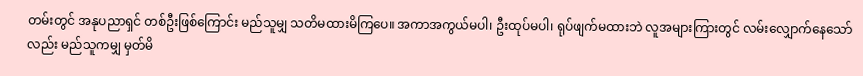တမ်းတွင် အနုပညာရှင် တစ်ဦးဖြစ်ကြောင်း မည်သူမျှ သတိမထားမိကြပေ။ အကာအကွယ်မပါ၊ ဦးထုပ်မပါ၊ ရုပ်ဖျက်မထားဘဲ လူအများကြားတွင် လမ်းလျှောက်နေသော်လည်း မည်သူကမျှ မှတ်မိ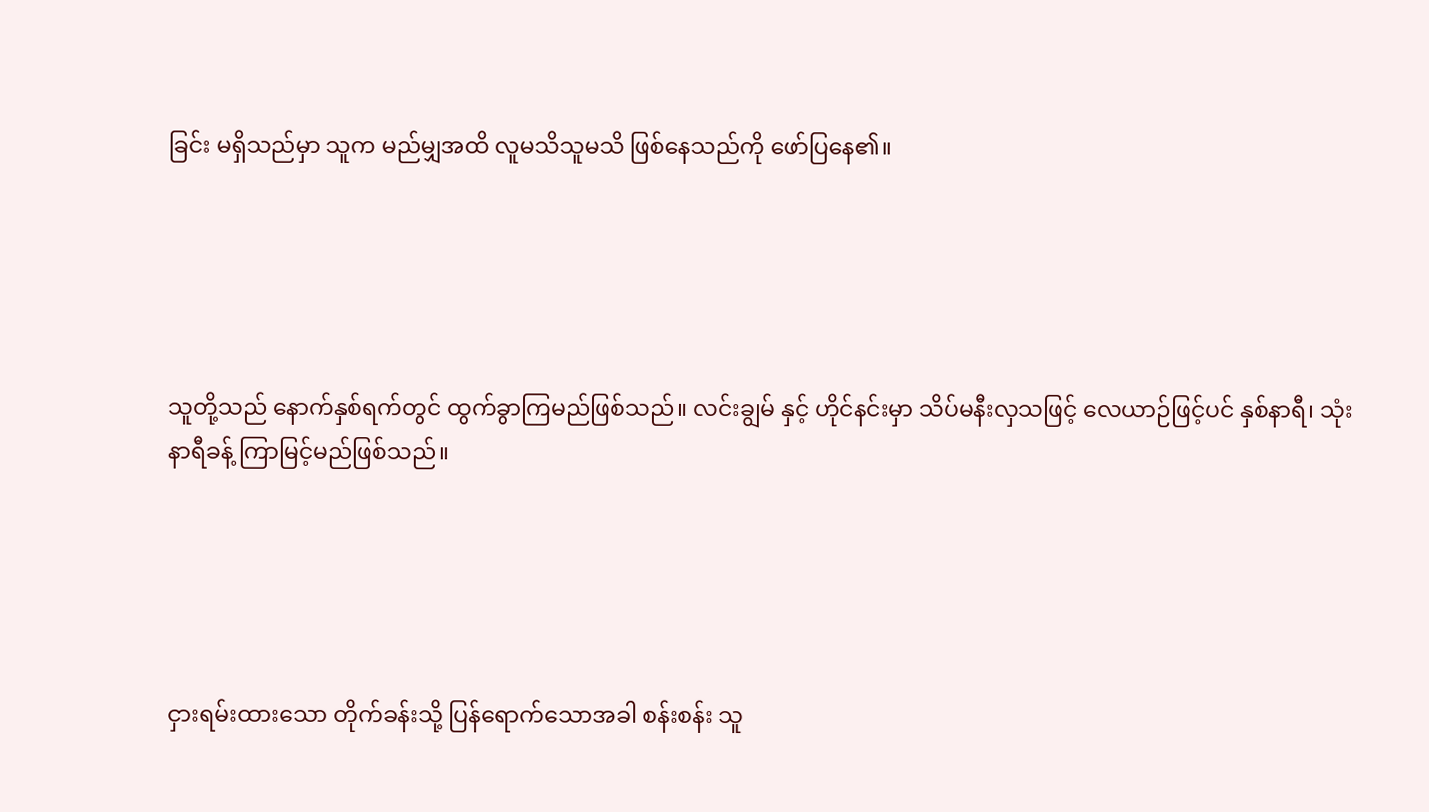ခြင်း မရှိသည်မှာ သူက မည်မျှအထိ လူမသိသူမသိ ဖြစ်နေသည်ကို ဖော်ပြနေ၏။





သူတို့သည် နောက်နှစ်ရက်တွင် ထွက်ခွာကြမည်ဖြစ်သည်။ လင်းချွမ် နှင့် ဟိုင်နင်းမှာ သိပ်မနီးလှသဖြင့် လေယာဉ်ဖြင့်ပင် နှစ်နာရီ၊ သုံးနာရီခန့် ကြာမြင့်မည်ဖြစ်သည်။





ငှားရမ်းထားသော တိုက်ခန်းသို့ ပြန်ရောက်သောအခါ စန်းစန်း သူ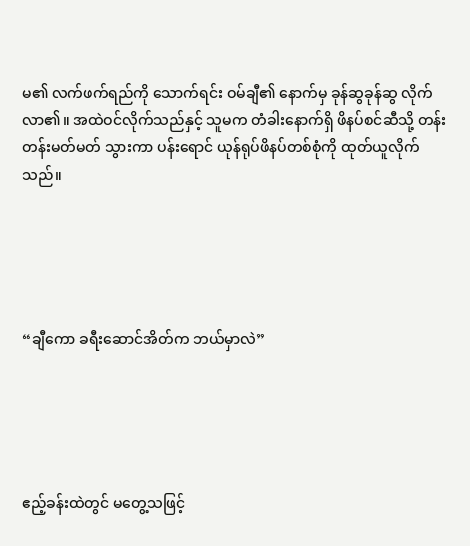မ၏ လက်ဖက်ရည်ကို သောက်ရင်း ဝမ်ချီ၏ နောက်မှ ခုန်ဆွခုန်ဆွ လိုက်လာ၏။ အထဲဝင်လိုက်သည်နှင့် သူမက တံခါးနောက်ရှိ ဖိနပ်စင်ဆီသို့ တန်းတန်းမတ်မတ် သွားကာ ပန်းရောင် ယုန်ရုပ်ဖိနပ်တစ်စုံကို ထုတ်ယူလိုက်သည်။





“ချီ‌ကော ခရီးဆောင်အိတ်က ဘယ်မှာလဲ”





ဧည့်ခန်းထဲတွင် မတွေ့သဖြင့်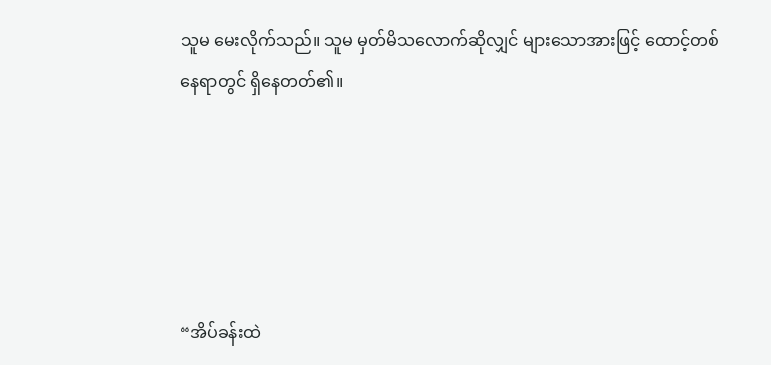သူမ မေးလိုက်သည်။ သူမ မှတ်မိသလောက်ဆိုလျှင် များသောအားဖြင့် ထောင့်တစ်နေရာတွင် ရှိနေတတ်၏။





“အိပ်ခန်းထဲ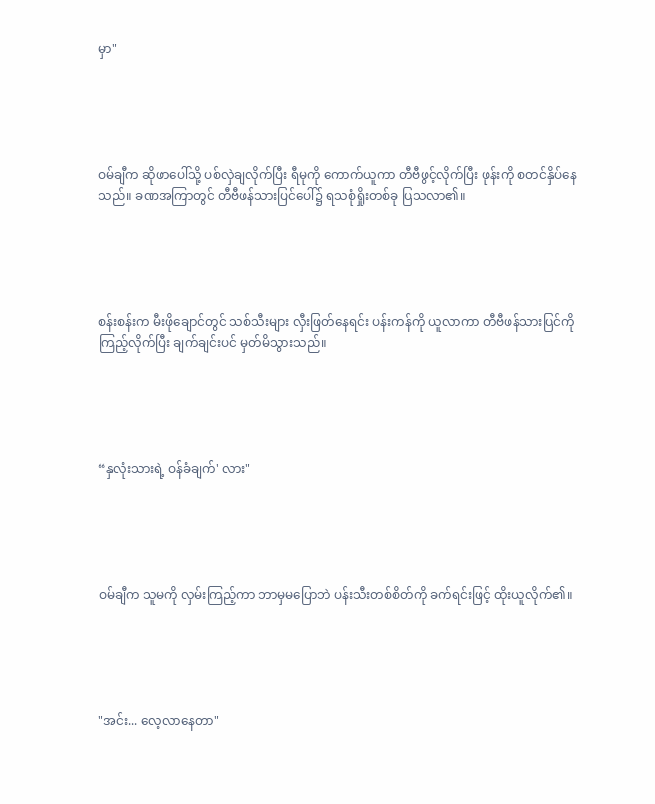မှာ"





ဝမ်ချီက ဆိုဖာပေါ်သို့ ပစ်လှဲချလိုက်ပြီး ရီမုကို ကောက်ယူကာ တီဗီဖွင့်လိုက်ပြီး ဖုန်းကို စတင်နှိပ်နေသည်။ ခဏအကြာတွင် တီဗီဖန်သားပြင်ပေါ်၌ ရသစုံရှိုးတစ်ခု ပြသလာ၏။





စန်းစန်းက မီးဖိုချောင်တွင် သစ်သီးများ လှီးဖြတ်နေရင်း ပန်းကန်ကို ယူလာကာ တီဗီဖန်သားပြင်ကို ကြည့်လိုက်ပြီး ချက်ချင်းပင် မှတ်မိသွားသည်။





“နှလုံးသားရဲ့ ဝန်ခံချက်' လား"





ဝမ်ချီက သူမကို လှမ်းကြည့်ကာ ဘာမှမပြောဘဲ ပန်းသီးတစ်စိတ်ကို ခက်ရင်းဖြင့် ထိုးယူလိုက်၏။





"အင်း... လေ့လာနေတာ"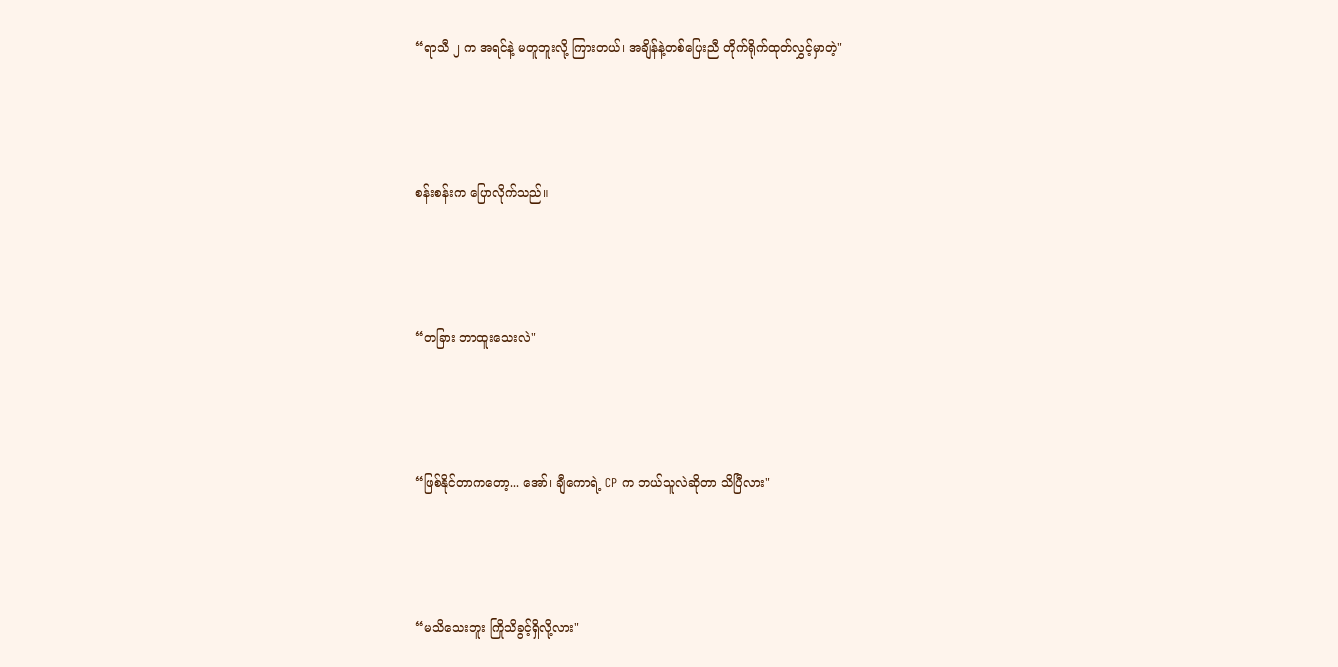“ရာသီ ၂ က အရင်နဲ့ မတူဘူးလို့ ကြားတယ်၊ အချိန်နဲ့တစ်ပြေးညီ တိုက်ရိုက်ထုတ်လွှင့်မှာတဲ့"





စန်းစန်းက ပြောလိုက်သည်။





“တခြား ဘာထူးသေးလဲ"





“ဖြစ်နိုင်တာကတော့... အော်၊ ချီကောရဲ့ CP က ဘယ်သူလဲဆိုတာ သိပြီလား"





“မသိသေးဘူး ကြိုသိခွင့်ရှိလို့လား"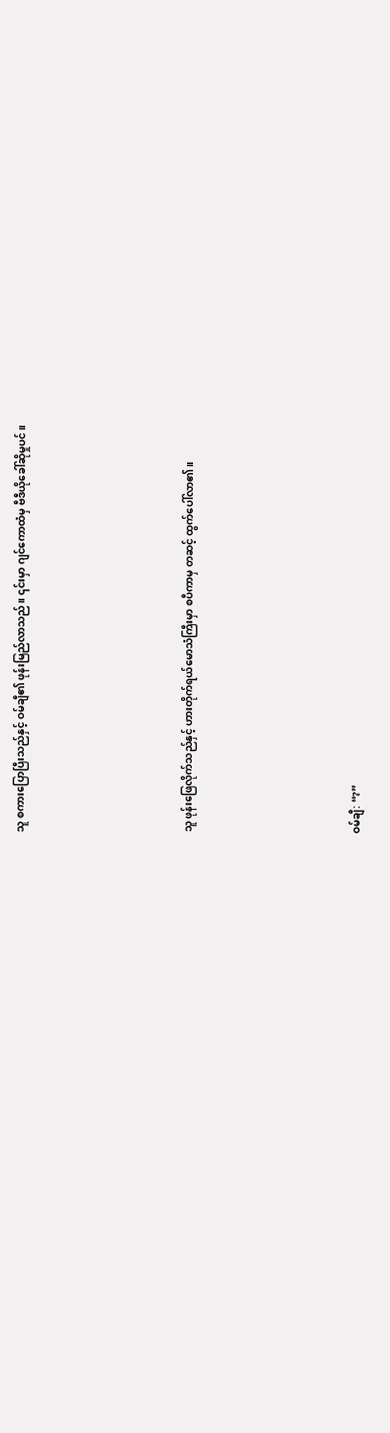သူ စကားပြောပြီးသည်နှင့် ဝမ်ချီ၏ ဖုန်းမြည်လာသည်။ ၎င်းမှာ ဂျင်ကောထံမှ ဗီဒီယိုခေါ်ဆိုမှုပင်။





သူ ဖုန်းဖြေလိုက်သည်နှင့် ဟားတိုက်ရယ်မောသံကြီးမှာ စပီကာမှ တဆင့် ထွက်ပေါ်လာ၏။





ဝမ်ချီ: “?”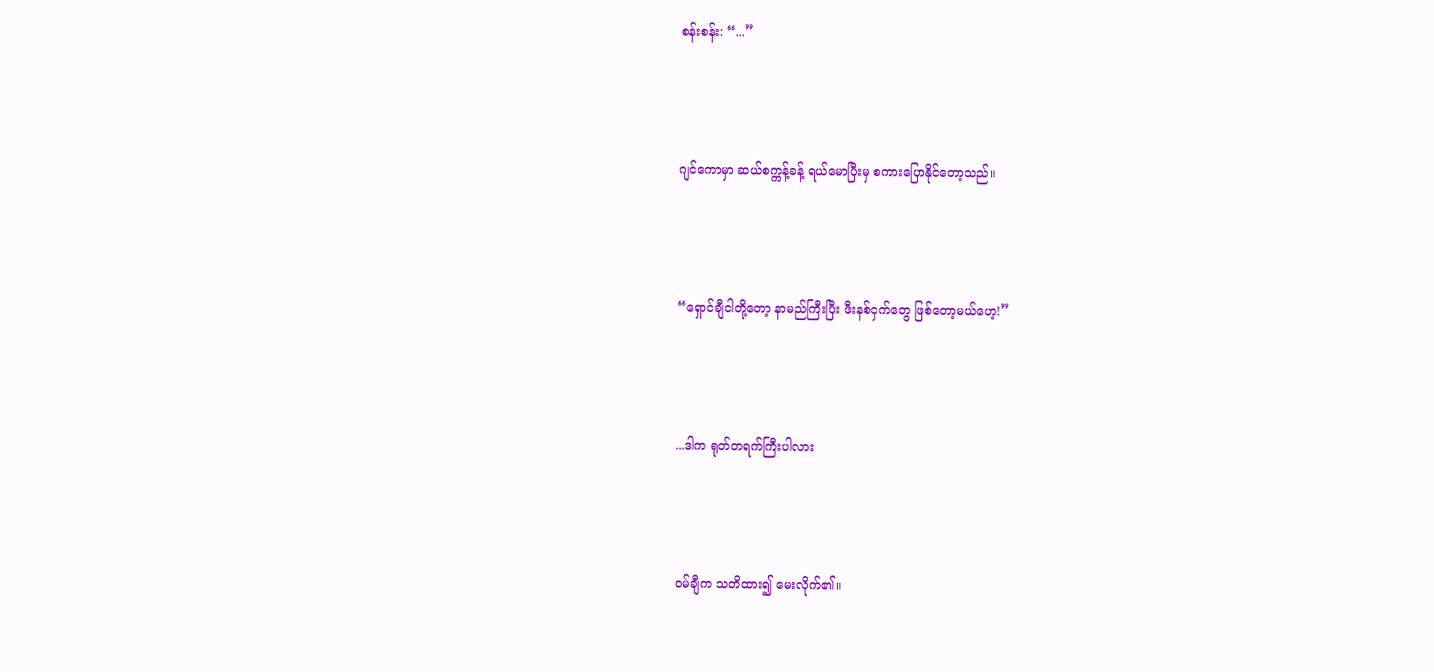စန်းစန်း: “...”





ဂျင်ကောမှာ ဆယ်စက္ကန့်ခန့် ရယ်မောပြီးမှ စကားပြောနိုင်တော့သည်။





“ရှောင်ချီငါတို့တော့ နာမည်ကြီးပြီး ဖီးနစ်ငှက်တွေ ဖြစ်တော့မယ်ဟေ့!”





...ဒါက ရုတ်တရက်ကြီးပါလား





ဝမ်ချီက သတိထား၍ မေးလိုက်၏။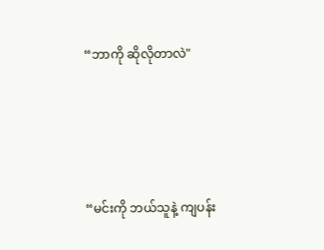“ဘာကို ဆိုလိုတာလဲ"





“မင်းကို ဘယ်သူနဲ့ ကျပန်း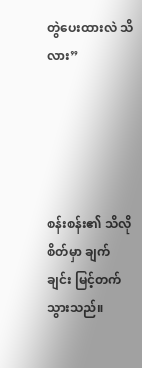တွဲပေးထားလဲ သိလား”





စန်းစန်း၏ သိလိုစိတ်မှာ ချက်ချင်း မြင့်တက်သွားသည်။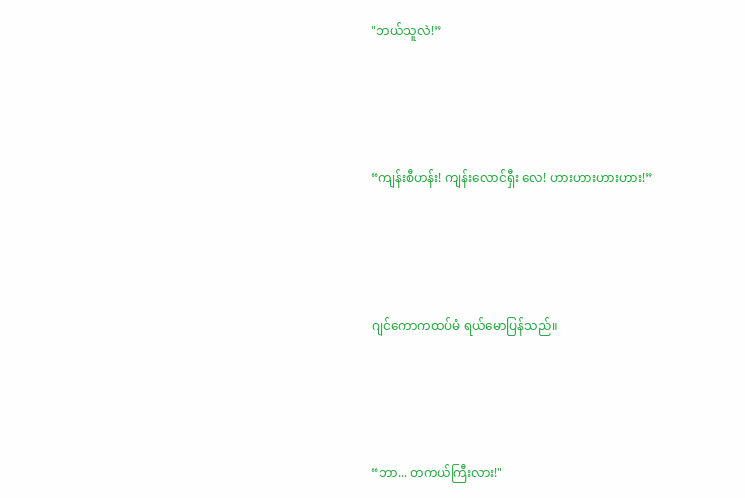"ဘယ်သူလဲ!”





“ကျန်းစီဟန်း! ကျန်းလောင်ရှီး လေ! ဟားဟားဟားဟား!”





ဂျင်ကောကထပ်မံ ရယ်မောပြန်သည်။





“ဘာ... တကယ်ကြီးလား!"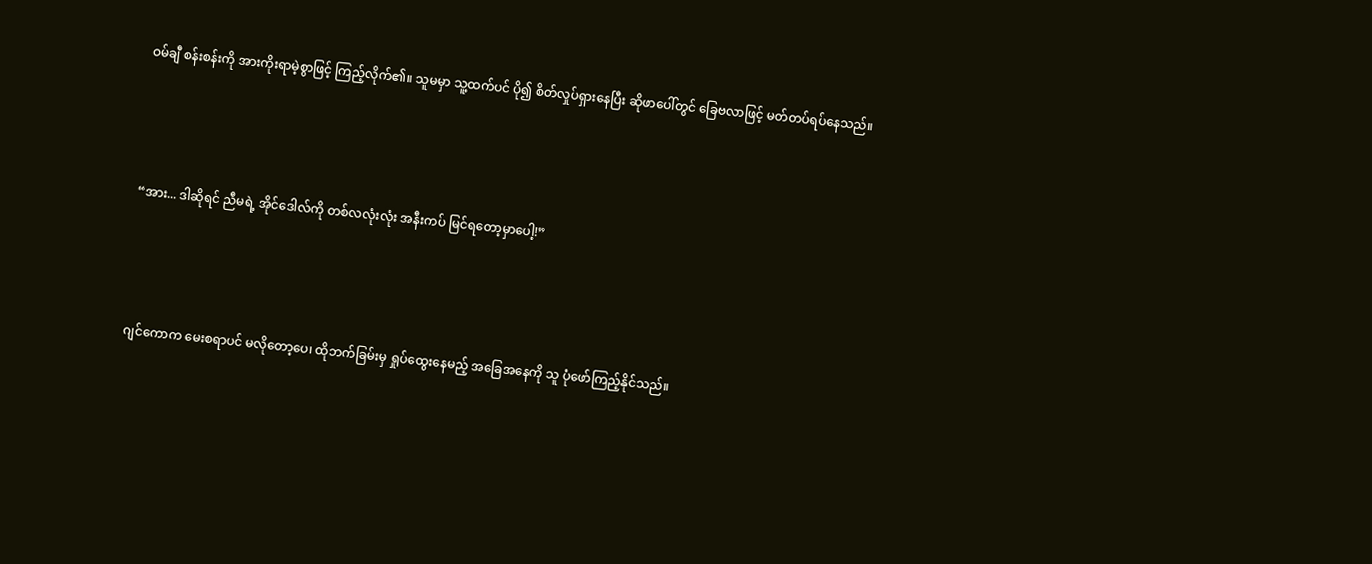ဝမ်ချီ စန်းစန်းကို အားကိုးရာမဲ့စွာဖြင့် ကြည့်လိုက်၏။ သူမမှာ သူ့ထက်ပင် ပို၍ စိတ်လှုပ်ရှားနေပြီး ဆိုဖာပေါ်တွင် ခြေဗလာဖြင့် မတ်တပ်ရပ်နေသည်။





“အား... ဒါဆိုရင် ညီမရဲ့ အိုင်ဒေါလ်ကို တစ်လလုံးလုံး အနီးကပ် မြင်ရတော့မှာပေါ့!”





ဂျင်ကောက မေးစရာပင် မလိုတော့ပေ၊ ထိုဘက်ခြမ်းမှ ရှုပ်ထွေးနေမည့် အခြေအနေကို သူ ပုံဖော်ကြည့်နိုင်သည်။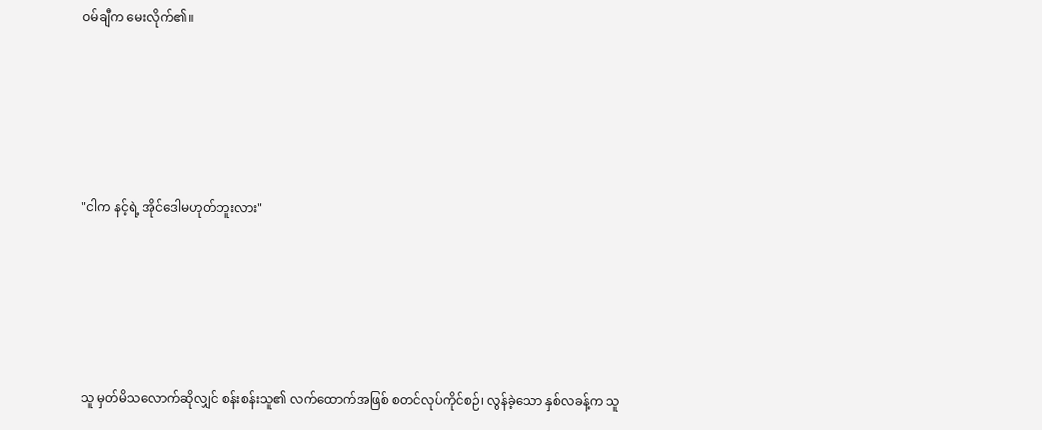ဝမ်ချီက မေးလိုက်၏။





"ငါက နင့်ရဲ့ အိုင်ဒေါမဟုတ်ဘူးလား"





သူ မှတ်မိသလောက်ဆိုလျှင် စန်းစန်းသူ၏ လက်ထောက်အဖြစ် စတင်လုပ်ကိုင်စဉ်၊ လွန်ခဲ့သော နှစ်လခန့်က သူ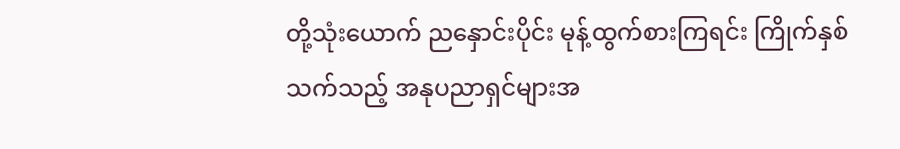တို့သုံးယောက် ညနှောင်းပိုင်း မုန့်ထွက်စားကြရင်း ကြိုက်နှစ်သက်သည့် အနုပညာရှင်များအ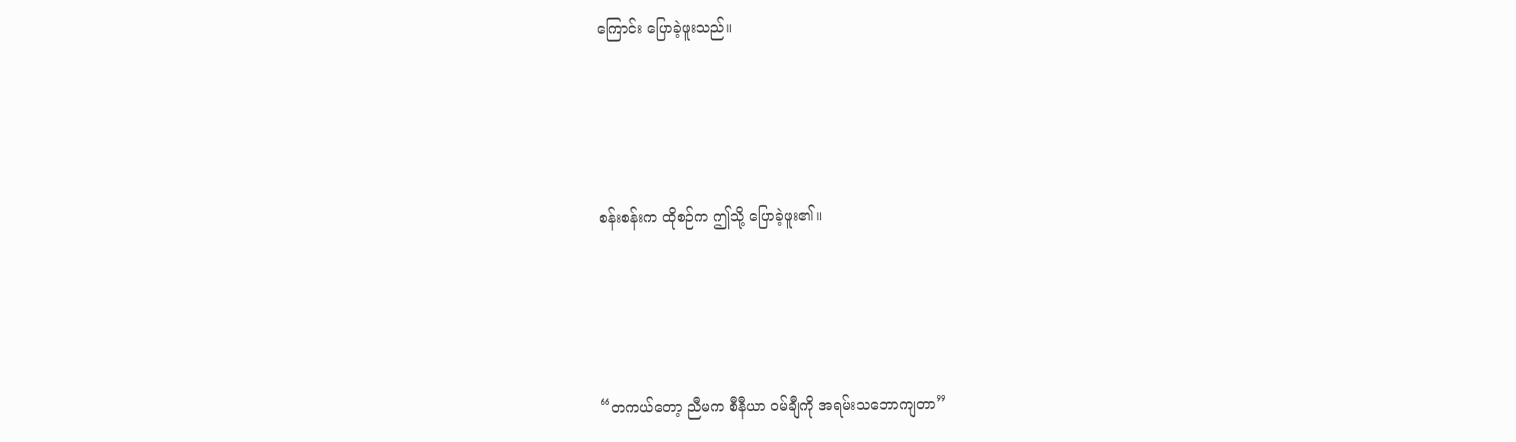ကြောင်း ပြောခဲ့ဖူးသည်။





စန်းစန်းက ထိုစဉ်က ဤသို့ ပြောခဲ့ဖူး၏။





“တကယ်တော့ ညီမက စီနီယာ ဝမ်ချီကို အရမ်းသဘောကျတာ”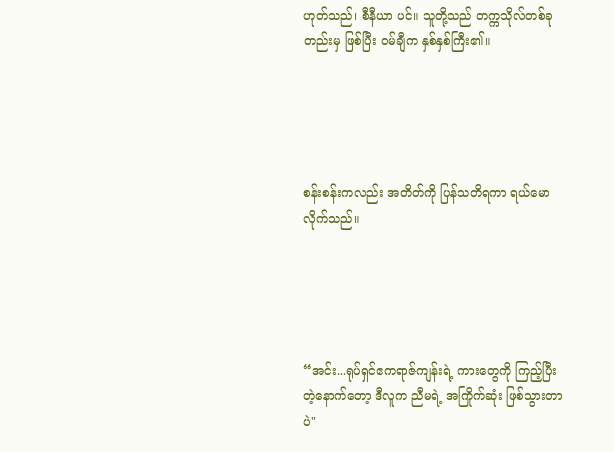ဟုတ်သည်၊ စီနီယာ ပင်။ သူတို့သည် တက္ကသိုလ်တစ်ခုတည်းမှ ဖြစ်ပြီး ဝမ်ချီက နှစ်နှစ်ကြီး၏။





စန်းစန်းကလည်း အတိတ်ကို ပြန်သတိရကာ ရယ်မောလိုက်သည်။





“အင်း...ရုပ်ရှင်ဧကရာဇ်ကျန်းရဲ့ ကားတွေကို ကြည့်ပြီးတဲ့နောက်တော့ ဒီလူက ညီမရဲ့ အကြိုက်ဆုံး ဖြစ်သွားတာပဲ"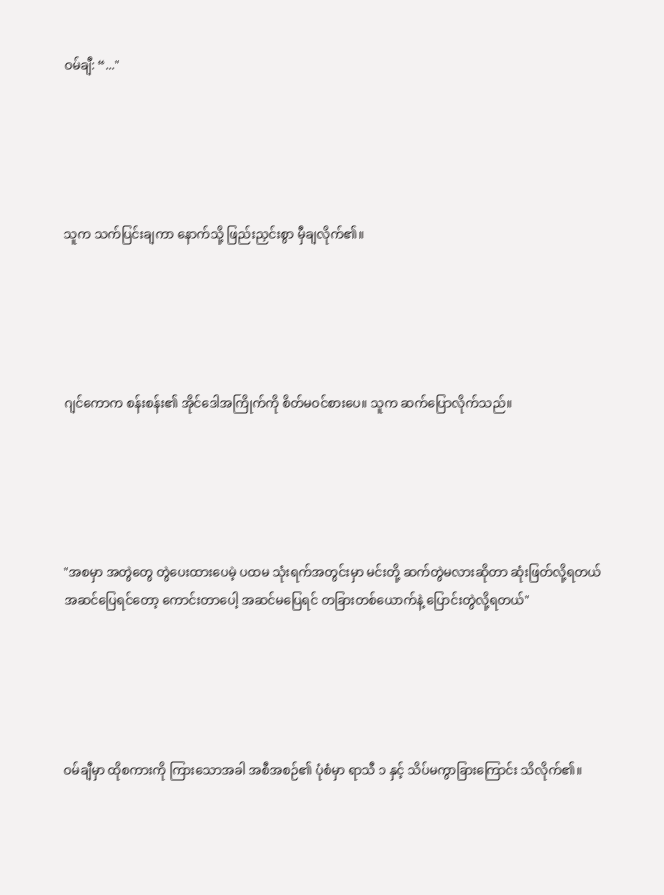ဝမ်ချီ: “..."





သူက သက်ပြင်းချကာ နောက်သို့ ဖြည်းညှင်းစွာ မှီချလိုက်၏။





ဂျင်ကောက စန်းစန်း၏ အိုင်ဒေါအကြိုက်ကို စိတ်မဝင်စားပေ။ သူက ဆက်ပြောလိုက်သည်။





"အစမှာ အတွဲတွေ တွဲပေးထားပေမဲ့ ပထမ သုံးရက်အတွင်းမှာ မင်းတို့ ဆက်တွဲမလားဆိုတာ ဆုံးဖြတ်လို့ရတယ် အဆင်ပြေရင်တော့ ကောင်းတာပေါ့ အဆင်မပြေရင် တခြားတစ်ယောက်နဲ့ ပြောင်းတွဲလို့ရတယ်"





ဝမ်ချီမှာ ထိုစကားကို ကြားသောအခါ အစီအစဉ်၏ ပုံစံမှာ ရာသီ ၁ နှင့် သိပ်မကွာခြားကြောင်း သိလိုက်၏။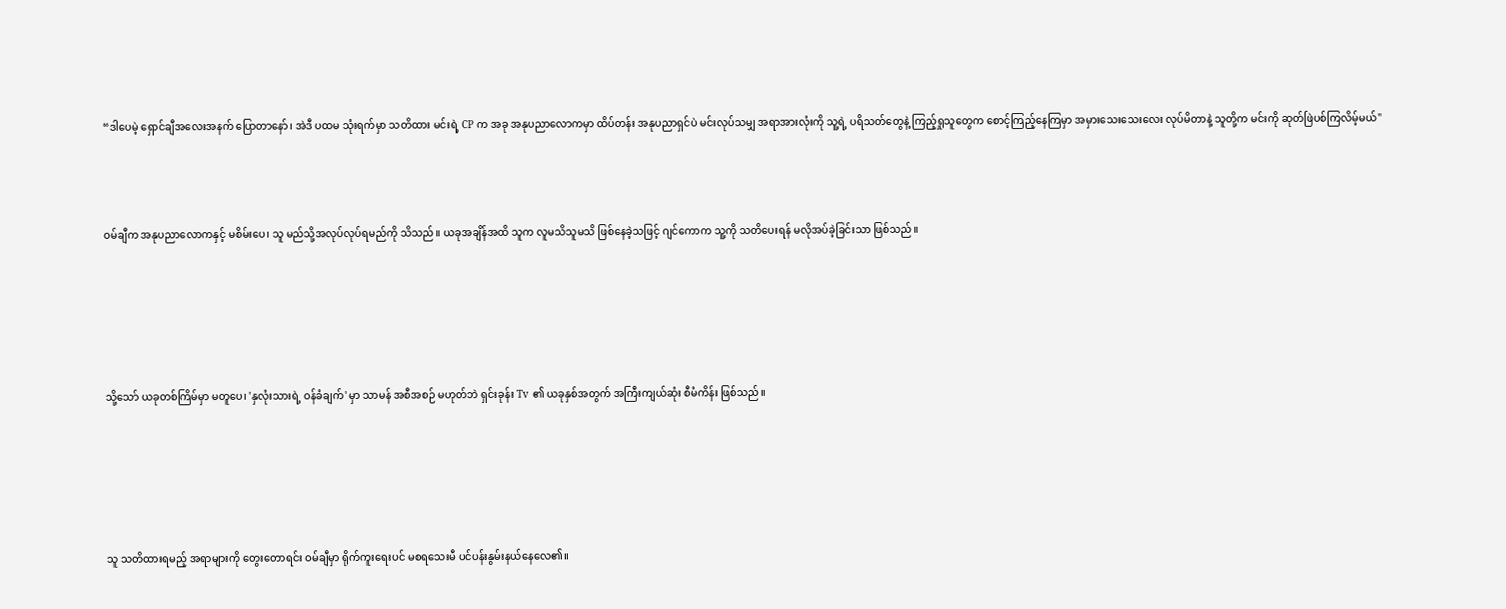“ဒါပေမဲ့ ရှောင်ချီအလေးအနက် ပြောတာနော်၊ အဲဒီ ပထမ သုံးရက်မှာ သတိထား မင်းရဲ့ CP က အခု အနုပညာလောကမှာ ထိပ်တန်း အနုပညာရှင်ပဲ မင်းလုပ်သမျှ အရာအားလုံးကို သူ့ရဲ့ ပရိသတ်တွေနဲ့ ကြည့်ရှုသူတွေက စောင့်ကြည့်နေကြမှာ အမှားသေးသေးလေး လုပ်မိတာနဲ့ သူတို့က မင်းကို ဆုတ်ဖြဲပစ်ကြလိမ့်မယ်"



ဝမ်ချီက အနုပညာလောကနှင့် မစိမ်းပေ၊ သူ မည်သို့အလုပ်လုပ်ရမည်ကို သိသည်။ ယခုအချိန်အထိ သူက လူမသိသူမသိ ဖြစ်နေခဲ့သဖြင့် ဂျင်ကောက သူ့ကို သတိပေးရန် မလိုအပ်ခဲ့ခြင်းသာ ဖြစ်သည်။





သို့သော် ယခုတစ်ကြိမ်မှာ မတူပေ၊ 'နှလုံးသားရဲ့ ဝန်ခံချက်' မှာ သာမန် အစီအစဉ် မဟုတ်ဘဲ ရှင်းခုန်း Tv ၏ ယခုနှစ်အတွက် အကြီးကျယ်ဆုံး စီမံကိန်း ဖြစ်သည်။





သူ သတိထားရမည့် အရာများကို တွေးတောရင်း ဝမ်ချီမှာ ရိုက်ကူးရေးပင် မစရသေးမီ ပင်ပန်းနွမ်းနယ်နေလေ၏။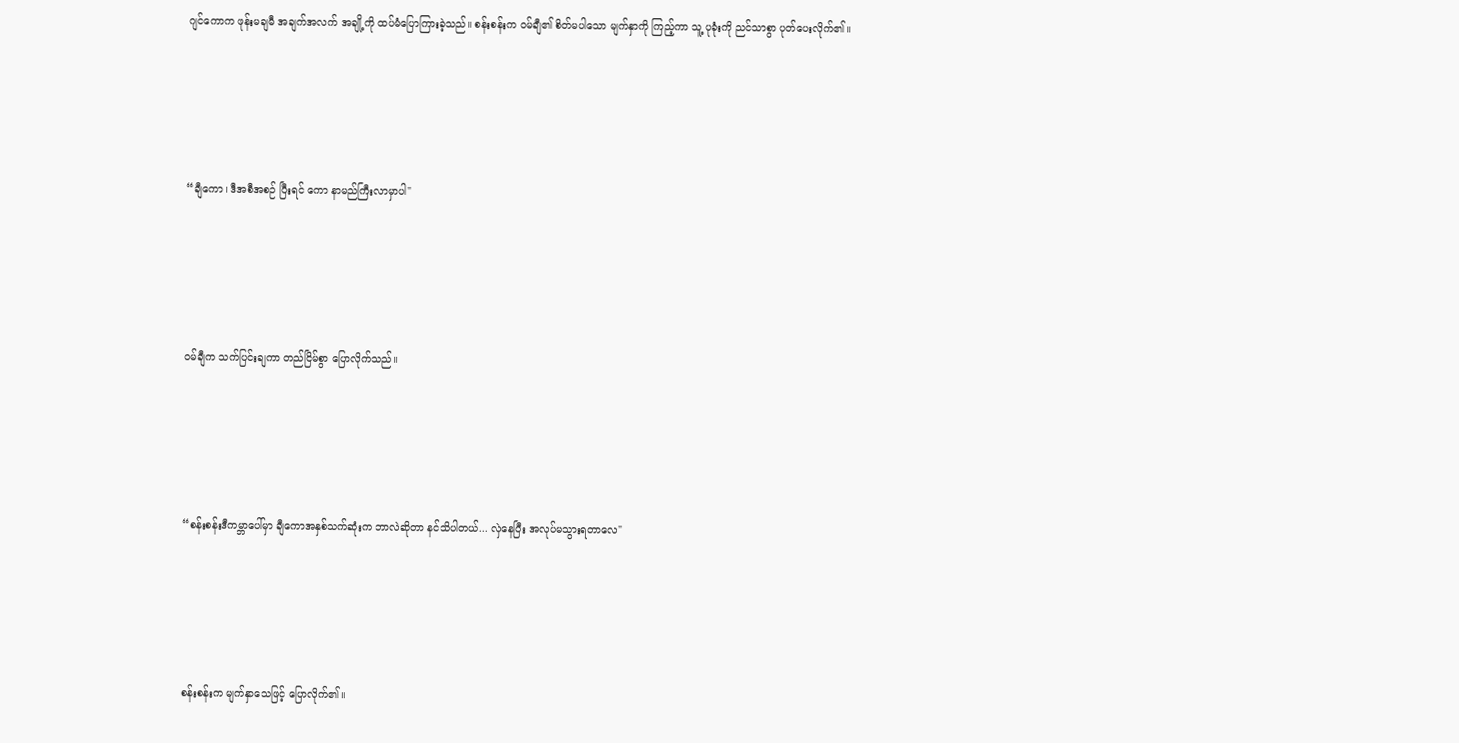ဂျင်ကောက ဖုန်းမချမီ အချက်အလက် အချို့ကို ထပ်မံပြောကြားခဲ့သည်။ စန်းစန်းက ဝမ်ချီ၏ စိတ်မပါသော မျက်နှာကို ကြည့်ကာ သူ့ ပုခုံးကို ညင်သာစွာ ပုတ်ပေးလိုက်၏။





“ချီကော၊ ဒီအစီအစဉ် ပြီးရင် ကော နာမည်ကြီးလာမှာပါ"





ဝမ်ချီက သက်ပြင်းချကာ တည်ငြိမ်စွာ ပြောလိုက်သည်။





“စန်းစန်းဒီကမ္ဘာပေါ်မှာ ချီကောအနှစ်သက်ဆုံးက ဘာလဲဆိုတာ နင်သိပါတယ်... လှဲနေပြီး အလုပ်မသွားရတာလေ"





စန်းစန်းက မျက်နှာသေဖြင့် ပြောလိုက်၏။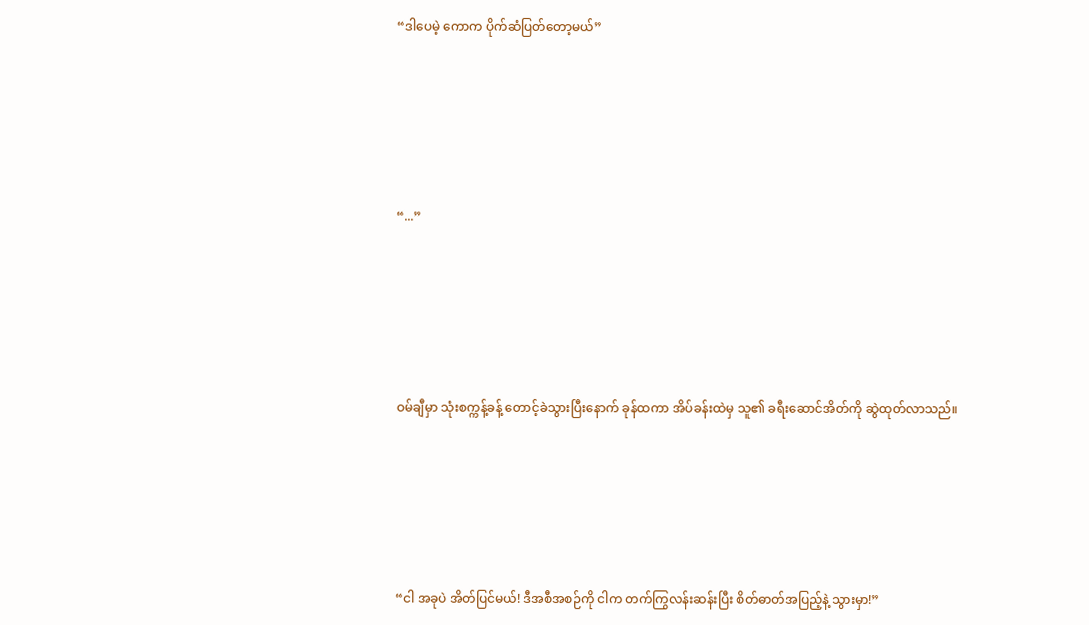“ဒါပေမဲ့ ကောက ပိုက်ဆံပြတ်တော့မယ်”





“...”





ဝမ်ချီမှာ သုံးစက္ကန့်ခန့် တောင့်ခဲသွားပြီးနောက် ခုန်ထကာ အိပ်ခန်းထဲမှ သူ၏ ခရီးဆောင်အိတ်ကို ဆွဲထုတ်လာသည်။





“ငါ အခုပဲ အိတ်ပြင်မယ်! ဒီအစီအစဉ်ကို ငါက တက်ကြွလန်းဆန်းပြီး စိတ်ဓာတ်အပြည့်နဲ့ သွားမှာ!”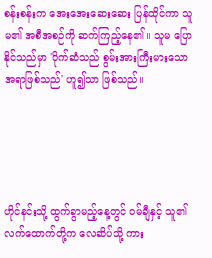စန်းစန်းက အေးအေးဆေးဆေး ပြန်ထိုင်ကာ သူမ၏ အစီအစဉ်ကို ဆက်ကြည့်နေ၏။ သူမ ပြောနိုင်သည်မှာ 'ပိုက်ဆံသည် စွမ်းအားကြီးမားသော အရာဖြစ်သည်' ဟူ၍သာ ဖြစ်သည်။





ဟိုင်နင်းသို့ ထွက်ခွာမည့်နေ့တွင် ဝမ်ချီနှင့် သူ၏ လက်ထောက်တို့က လေဆိပ်သို့ ကား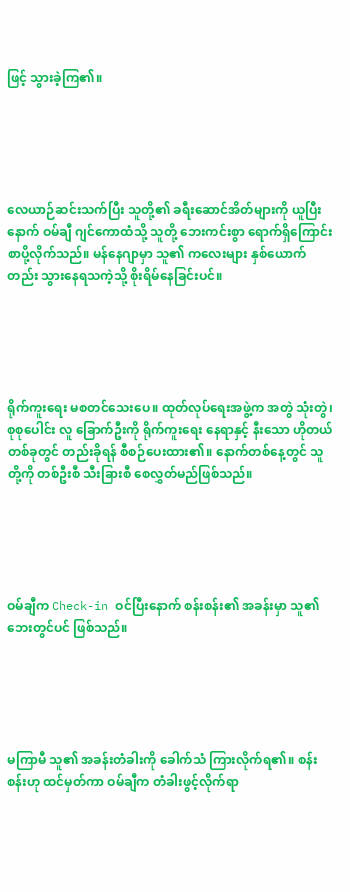ဖြင့် သွားခဲ့ကြ၏။





လေယာဉ်ဆင်းသက်ပြီး သူတို့၏ ခရီးဆောင်အိတ်များကို ယူပြီးနောက် ဝမ်ချီ ဂျင်ကောထံသို့ သူတို့ ဘေးကင်းစွာ ရောက်ရှိကြောင်း စာပို့လိုက်သည်။ မန်နေဂျာမှာ သူ၏ ကလေးများ နှစ်ယောက်တည်း သွားနေရသကဲ့သို့ စိုးရိမ်နေခြင်းပင်။





ရိုက်ကူးရေး မစတင်သေးပေ။ ထုတ်လုပ်ရေးအဖွဲ့က အတွဲ သုံးတွဲ၊ စုစုပေါင်း လူ ခြောက်ဦးကို ရိုက်ကူးရေး နေရာနှင့် နီးသော ဟိုတယ်တစ်ခုတွင် တည်းခိုရန် စီစဉ်ပေးထား၏။ နောက်တစ်နေ့တွင် သူတို့ကို တစ်ဦးစီ သီးခြားစီ စေလွှတ်မည်ဖြစ်သည်။





ဝမ်ချီက Check-in ဝင်ပြီးနောက် စန်းစန်း၏ အခန်းမှာ သူ၏ ဘေးတွင်ပင် ဖြစ်သည်။





မကြာမီ သူ၏ အခန်းတံခါးကို ခေါက်သံ ကြားလိုက်ရ၏။ စန်းစန်းဟု ထင်မှတ်ကာ ဝမ်ချီက တံခါးဖွင့်လိုက်ရာ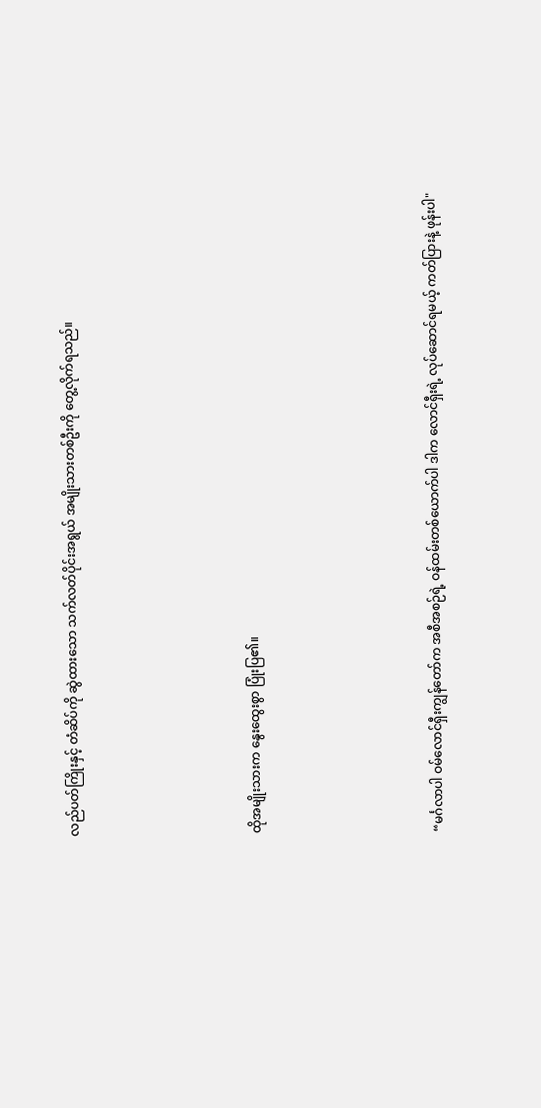လည်ပတ်ကြိုးနှင့် တံဆိပ်ကို ဆွဲထားသော သက်လတ်ပိုင်းအရွယ် အမျိုးသားတစ်ဦးကို တွေ့လိုက်ရသည်။





ထိုအမျိုးသားက နွေးထွေးစွာ ပြုံးပြ၏။





“မင်္ဂလာပါ ဝမ်လောင်ရှီးကျွန်တော်က အစီအစဉ်ရဲ့ ဝန်ထမ်းတစ်ယောက်ပါ ဒါက လောင်ရှီးရဲ့ လုပ်ဆောင်ရမယ့် ကတ်ပြားနဲ့ ဖုန်းပါ"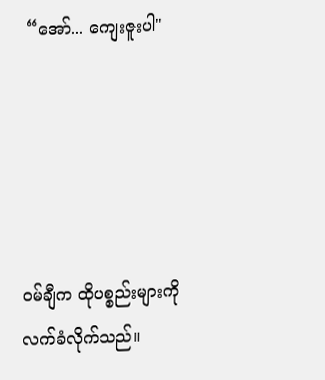“အော်... ကျေးဇူးပါ"





ဝမ်ချီက ထိုပစ္စည်းများကို လက်ခံလိုက်သည်။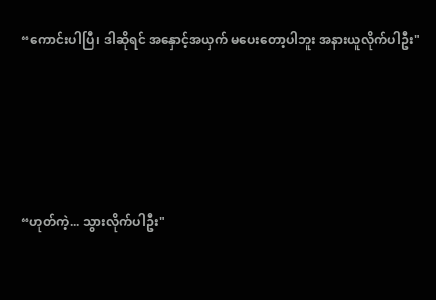“ကောင်းပါပြီ၊ ဒါဆိုရင် အနှောင့်အယှက် မပေးတော့ပါဘူး အနားယူလိုက်ပါဦး"





“ဟုတ်ကဲ့... သွားလိုက်ပါဦး"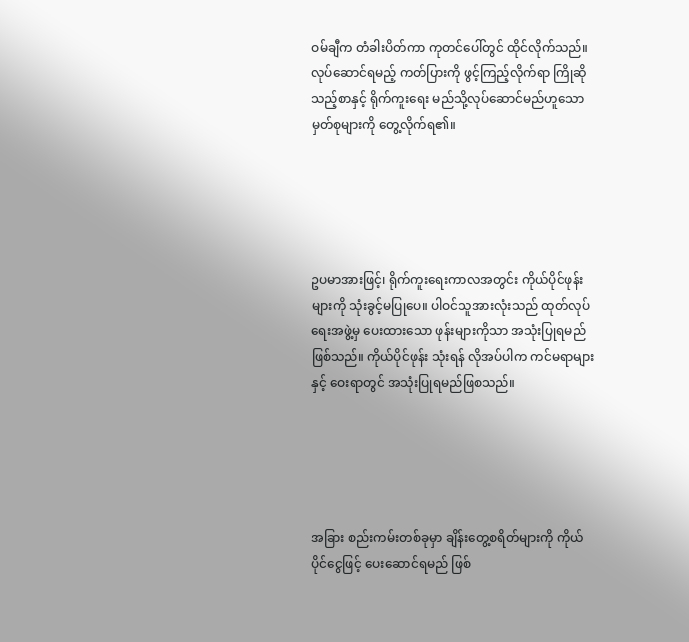ဝမ်ချီက တံခါးပိတ်ကာ ကုတင်ပေါ်တွင် ထိုင်လိုက်သည်။ လုပ်ဆောင်ရမည့် ကတ်ပြားကို ဖွင့်ကြည့်လိုက်ရာ ကြိုဆိုသည့်စာနှင့် ရိုက်ကူးရေး မည်သို့လုပ်ဆောင်မည်ဟူသော မှတ်စုများကို တွေ့လိုက်ရ၏။





ဥပမာအားဖြင့်၊ ရိုက်ကူးရေးကာလအတွင်း ကိုယ်ပိုင်ဖုန်းများကို သုံးခွင့်မပြုပေ။ ပါဝင်သူအားလုံးသည် ထုတ်လုပ်ရေးအဖွဲ့မှ ပေးထားသော ဖုန်းများကိုသာ အသုံးပြုရမည်ဖြစ်သည်။ ကိုယ်ပိုင်ဖုန်း သုံးရန် လိုအပ်ပါက ကင်မရာများနှင့် ဝေးရာတွင် အသုံးပြုရမည်ဖြစသည်။





အခြား စည်းကမ်းတစ်ခုမှာ ချိန်းတွေ့စရိတ်များကို ကိုယ်ပိုင်ငွေဖြင့် ပေးဆောင်ရမည် ဖြစ်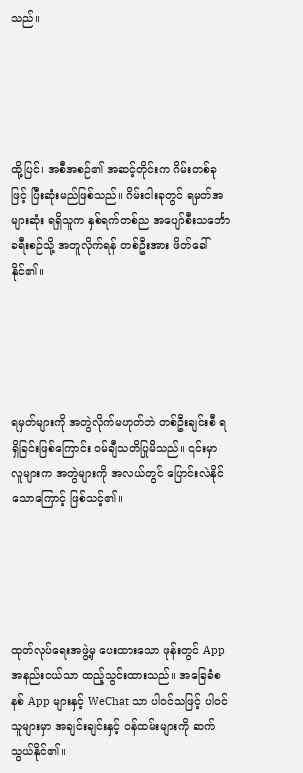သည်။





ထို့ပြင်၊ အစီအစဉ်၏ အဆင့်တိုင်းက ဂိမ်းတစ်ခုဖြင့် ပြီးဆုံးမည်ဖြစ်သည်။ ဂိမ်းငါးခုတွင် ရမှတ်အများဆုံး ရရှိသူက နှစ်ရက်တစ်ည အပျော်စီးသင်္ဘော ခရီးစဉ်သို့ အတူလိုက်ရန် တစ်ဦးအား ဖိတ်ခေါ်နိုင်၏။





ရမှတ်များကို အတွဲလိုက်မဟုတ်ဘဲ တစ်ဦးချင်းစီ ရရှိခြင်းဖြစ်ကြောင်း ဝမ်ချီသတိပြုမိသည်။ ၎င်းမှာ လူများက အတွဲများကို အလယ်တွင် ပြောင်းလဲနိုင်သောကြောင့် ဖြစ်သင့်၏။





ထုတ်လုပ်ရေးအဖွဲ့မှ ပေးထားသော ဖုန်းတွင် App အနည်းငယ်သာ ထည့်သွင်းထားသည်။ အခြေခံစနစ် App များနှင့် WeChat သာ ပါဝင်သဖြင့် ပါဝင်သူများမှာ အချင်းချင်းနှင့် ဝန်ထမ်းများကို ဆက်သွယ်နိုင်၏။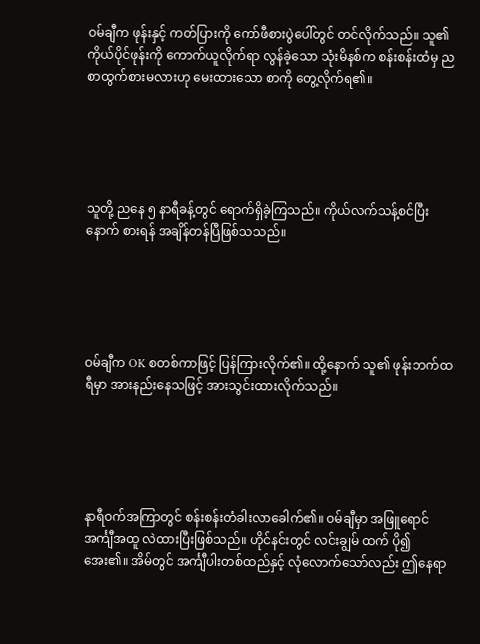ဝမ်ချီက ဖုန်းနှင့် ကတ်ပြားကို ကော်ဖီစားပွဲပေါ်တွင် တင်လိုက်သည်။ သူ၏ ကိုယ်ပိုင်ဖုန်းကို ကောက်ယူလိုက်ရာ လွန်ခဲ့သော သုံးမိနစ်က စန်းစန်းထံမှ ညစာထွက်စားမလားဟု မေးထားသော စာကို တွေ့လိုက်ရ၏။





သူတို့ ညနေ ၅ နာရီခန့်တွင် ရောက်ရှိခဲ့ကြသည်။ ကိုယ်လက်သန့်စင်ပြီးနောက် စားရန် အချိန်တန်ပြီဖြစ်သသည်။





ဝမ်ချီက OK စတစ်ကာဖြင့် ပြန်ကြားလိုက်၏။ ထို့နောက် သူ၏ ဖုန်းဘက်ထရီမှာ အားနည်းနေသဖြင့် အားသွင်းထားလိုက်သည်။





နာရီဝက်အကြာတွင် စန်းစန်းတံခါးလာခေါက်၏။ ဝမ်ချီမှာ အဖြူရောင် အင်္ကျီအထူ လဲထားပြီးဖြစ်သည်။ ဟိုင်နင်းတွင် လင်းချွမ် ထက် ပို၍ အေး၏။ အိမ်တွင် အင်္ကျီပါးတစ်ထည်နှင့် လုံလောက်သော်လည်း ဤနေရာ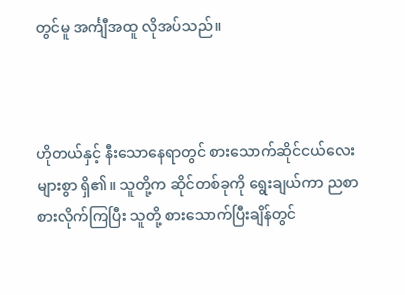တွင်မူ အင်္ကျီအထူ လိုအပ်သည်။



ဟိုတယ်နှင့် နီးသောနေရာတွင် စားသောက်ဆိုင်ငယ်လေးများစွာ ရှိ၏။ သူတို့က ဆိုင်တစ်ခုကို ရွေးချယ်ကာ ညစာ စားလိုက်ကြပြီး သူတို့ စားသောက်ပြီးချိန်တွင်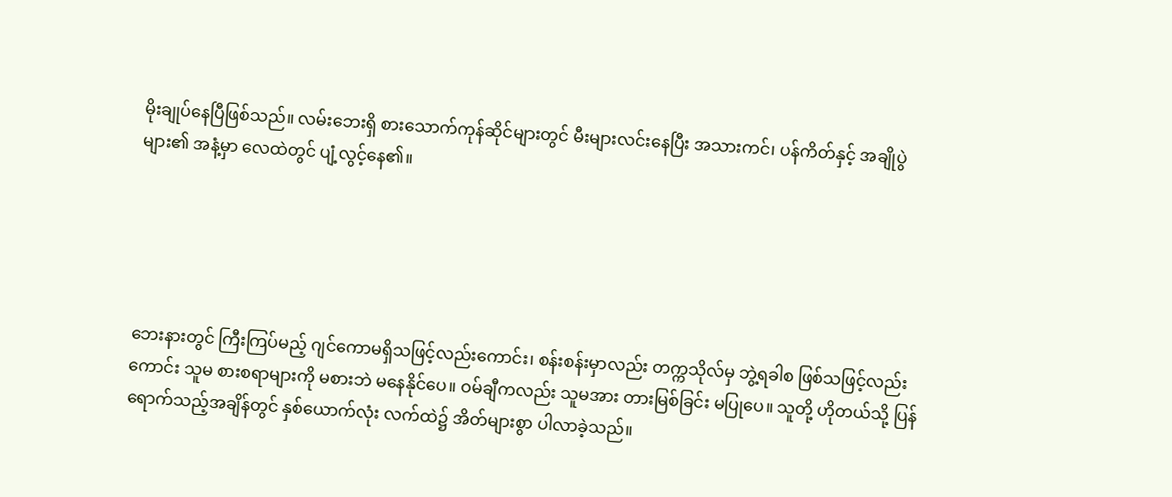မိုးချုပ်နေပြီဖြစ်သည်။ လမ်းဘေးရှိ စားသောက်ကုန်ဆိုင်များတွင် မီးများလင်းနေပြီး အသားကင်၊ ပန်ကိတ်နှင့် အချိုပွဲများ၏ အနံ့မှာ လေထဲတွင် ပျံ့လွင့်နေ၏။





ဘေးနားတွင် ကြီးကြပ်မည့် ဂျင်ကောမရှိသဖြင့်လည်းကောင်း၊ စန်းစန်းမှာလည်း တက္ကသိုလ်မှ ဘွဲ့ရခါစ ဖြစ်သဖြင့်လည်းကောင်း သူမ စားစရာများကို မစားဘဲ မနေနိုင်ပေ။ ဝမ်ချီကလည်း သူမအား တားမြစ်ခြင်း မပြုပေ။ သူတို့ ဟိုတယ်သို့ ပြန်ရောက်သည့်အချိန်တွင် နှစ်ယောက်လုံး လက်ထဲ၌ အိတ်များစွာ ပါလာခဲ့သည်။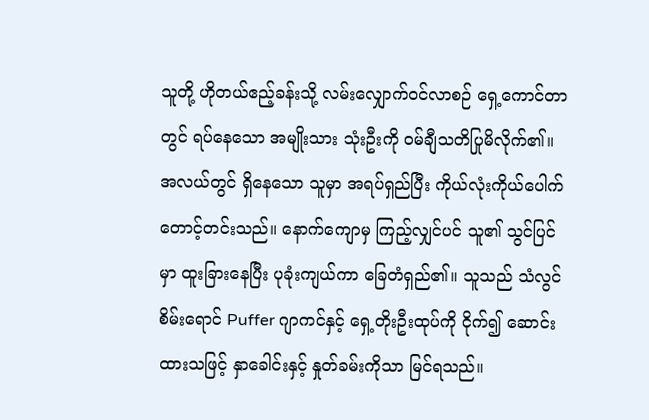သူတို့ ဟိုတယ်ဧည့်ခန်းသို့ လမ်းလျှောက်ဝင်လာစဉ် ရှေ့ကောင်တာတွင် ရပ်နေသော အမျိုးသား သုံးဦးကို ဝမ်ချီသတိပြုမိလိုက်၏။ အလယ်တွင် ရှိနေသော သူမှာ အရပ်ရှည်ပြီး ကိုယ်လုံးကိုယ်ပေါက် တောင့်တင်းသည်။ နောက်ကျောမှ ကြည့်လျှင်ပင် သူ၏ သွင်ပြင်မှာ ထူးခြားနေပြီး ပုခုံးကျယ်ကာ ခြေတံရှည်၏။ သူသည် သံလွင်စိမ်းရောင် Puffer ဂျာကင်နှင့် ရှေ့တိုးဦးထုပ်ကို ငိုက်၍ ဆောင်းထားသဖြင့် နှာခေါင်းနှင့် နှုတ်ခမ်းကိုသာ မြင်ရသည်။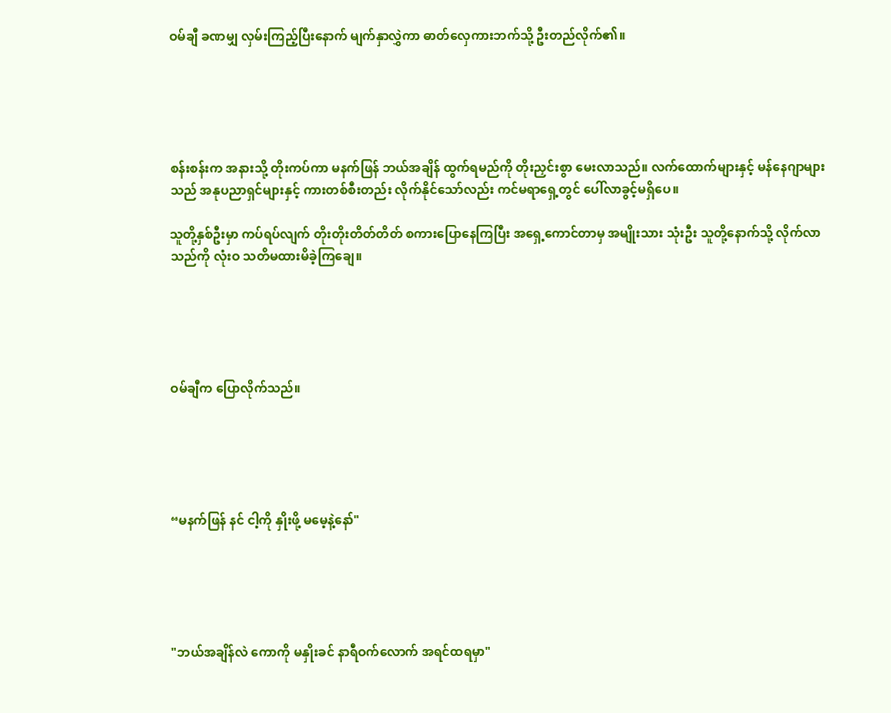ဝမ်ချီ ခဏမျှ လှမ်းကြည့်ပြီးနောက် မျက်နှာလွှဲကာ ဓာတ်လှေကားဘက်သို့ ဦးတည်လိုက်၏။





စန်းစန်းက အနားသို့ တိုးကပ်ကာ မနက်ဖြန် ဘယ်အချိန် ထွက်ရမည်ကို တိုးညှင်းစွာ မေးလာသည်။ လက်ထောက်များနှင့် မန်နေဂျာများသည် အနုပညာရှင်များနှင့် ကားတစ်စီးတည်း လိုက်နိုင်သော်လည်း ကင်မရာရှေ့တွင် ပေါ်လာခွင့်မရှိပေ။

သူတို့နှစ်ဦးမှာ ကပ်ရပ်လျက် တိုးတိုးတိတ်တိတ် စကားပြောနေကြပြီး အရှေ့ကောင်တာမှ အမျိုးသား သုံးဦး သူတို့နောက်သို့ လိုက်လာသည်ကို လုံးဝ သတိမထားမိခဲ့ကြချေ။





ဝမ်ချီက ပြောလိုက်သည်။





“မနက်ဖြန် နင် ငါ့ကို နှိုးဖို့ မမေ့နဲ့နော်"





"ဘယ်အချိန်လဲ ကောကို မနှိုးခင် နာရီဝက်လောက် အရင်ထရမှာ"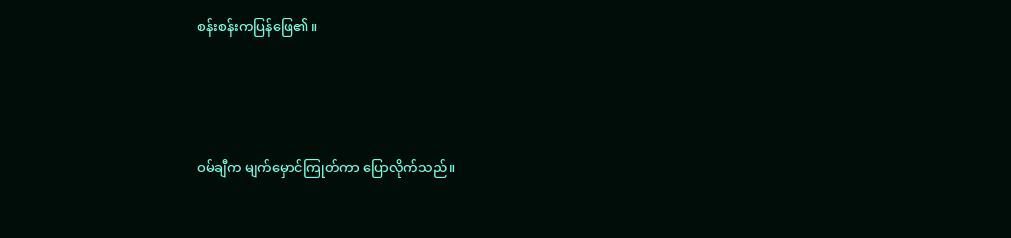စန်းစန်းကပြန်ဖြေ၏။





ဝမ်ချီက မျက်မှောင်ကြုတ်ကာ ပြောလိုက်သည်။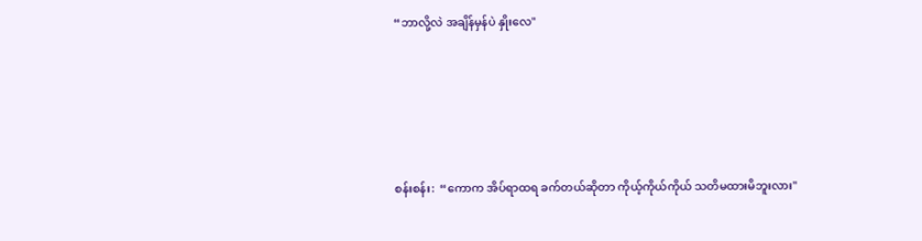“ဘာလို့လဲ အချိန်မှန်ပဲ နှိုးလေ"





စန်းစန်း:  “ကောက အိပ်ရာထရ ခက်တယ်ဆိုတာ ကိုယ့်ကိုယ်ကိုယ် သတိမထားမိဘူးလား"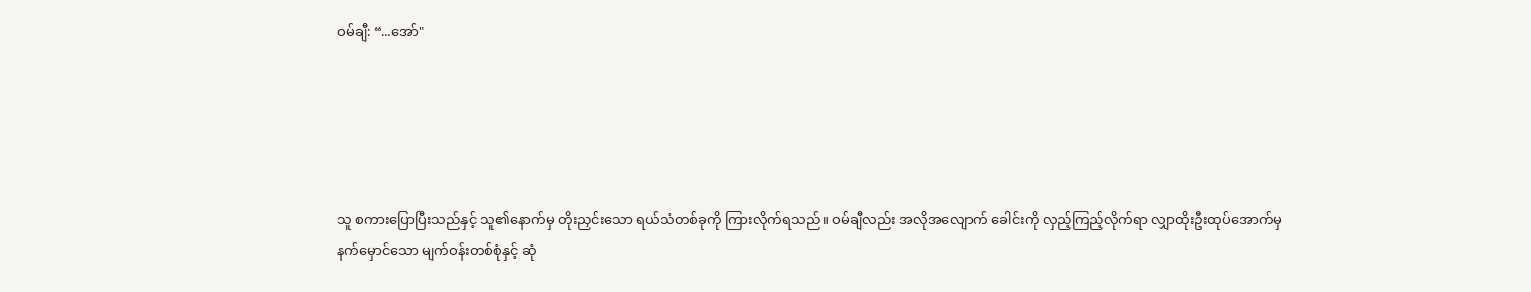ဝမ်ချီ: “...အော်"





သူ စကားပြောပြီးသည်နှင့် သူ၏နောက်မှ တိုးညှင်းသော ရယ်သံတစ်ခုကို ကြားလိုက်ရသည်။ ဝမ်ချီလည်း အလိုအလျောက် ခေါင်းကို လှည့်ကြည့်လိုက်ရာ လျှာထိုးဦးထုပ်အောက်မှ နက်မှောင်သော မျက်ဝန်းတစ်စုံနှင့် ဆုံ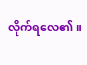လိုက်ရလေ၏။